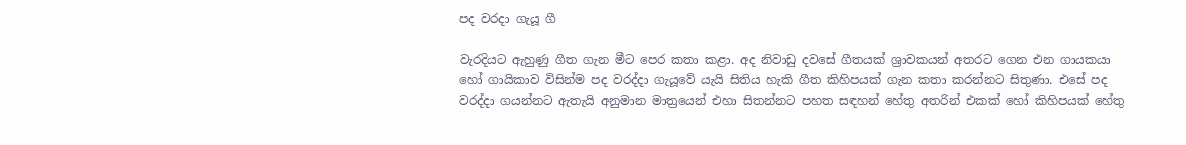පද වරදා ගැයූ ගී

වැරදියට ඇහුණු ගීත ගැන මීට පෙර කතා කළා. අද නිවාඩු දවසේ ගීතයක් ශ්‍රාවකයන් අතරට ගෙන එන ගායකයා හෝ ගායිකාව විසින්ම පද වරද්දා ගැයූවේ යැයි සිතිය හැකි ගීත කිහිපයක් ගැන කතා කරන්නට සිතුණා. එසේ පද වරද්දා ගයන්නට ඇතැයි අනුමාන මාත්‍රයෙන් එහා සිතන්නට පහත සඳහන් හේතු අතරින් එකක් හෝ කිහිපයක් හේතු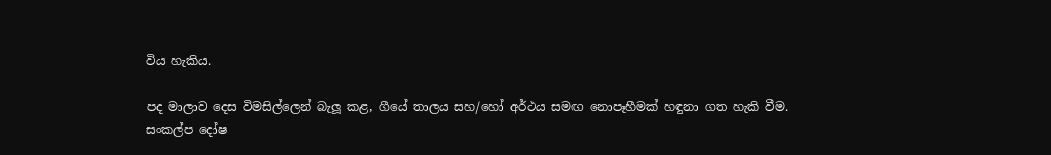විය හැකිය.

පද මාලාව දෙස විමසිල්ලෙන් බැලූ කළ, ගීයේ තාලය සහ/හෝ අර්ථය සමඟ නොපෑහීමක් හඳුනා ගත හැකි වීම.
සංකල්ප දෝෂ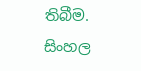තිබීම.
සිංහල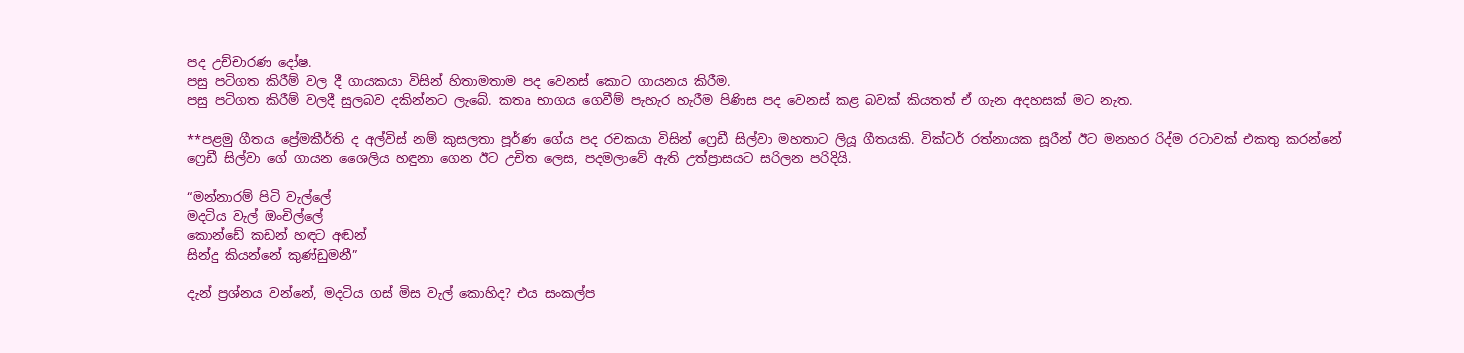පද උච්චාරණ දෝෂ.
පසු පටිගත කිරීම් වල දී ගායකයා විසින් හිතාමතාම පද වෙනස් කොට ගායනය කිරීම.
පසු පටිගත කිරීම් වලදී සුලබව දකින්නට ලැබේ. කතෘ භාගය ගෙවීම් පැහැර හැරීම පිණිස පද වෙනස් කළ බවක් කියතත් ඒ ගැන අදහසක් මට නැත.

**පළමු ගීතය ප්‍රේමකීර්ති ද අල්විස් නම් කුසලතා පූර්ණ ගේය පද රචකයා විසින් ෆ්‍රෙඩී සිල්වා මහතාට ලියූ ගීතයකි. වික්ටර් රත්නායක සූරීන් ඊට මනහර රිද්ම රටාවක්‌ එකතු කරන්නේ ෆ්‍රෙඩී සිල්වා ගේ ගායන ශෛලිය හඳුනා ගෙන ඊට උචිත ලෙස, පදමලාවේ ඇති උත්ප්‍රාසයට සරිලන පරිදියි.

“මන්නාරම් පිටි වැල්ලේ
මදටිය වැල් ඔංචිල්ලේ
කොන්ඩේ කඩන් හඳට අඬන්
සින්දු කියන්නේ කුණ්ඩුමනී”

දැන් ප්‍රශ්නය වන්නේ, මදටිය ගස් මිස වැල් කොහිද? එය සංකල්ප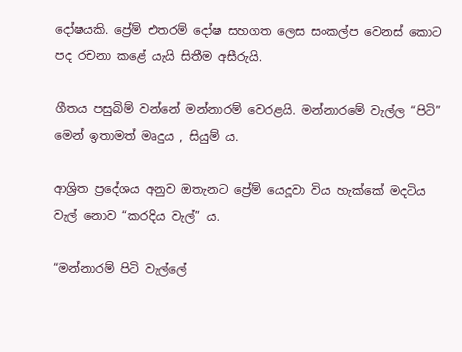දෝෂයකි. ප්‍රේම් එතරම් දෝෂ සහගත ලෙස සංකල්ප වෙනස් කොට පද රචනා කළේ යැයි සිතීම අසීරුයි.

ගීතය පසුබිම් වන්නේ මන්නාරම් වෙරළයි. මන්නාරමේ වැල්ල “පිටි” මෙන් ඉතාමත් මෘදුය , සියුම් ය.

ආශ්‍රිත ප්‍රදේශය අනුව ඔතැනට ප්‍රේම් යෙදූවා විය හැක්කේ මදටිය වැල් නොව “කරදිය වැල්” ය.

“මන්නාරම් පිටි වැල්ලේ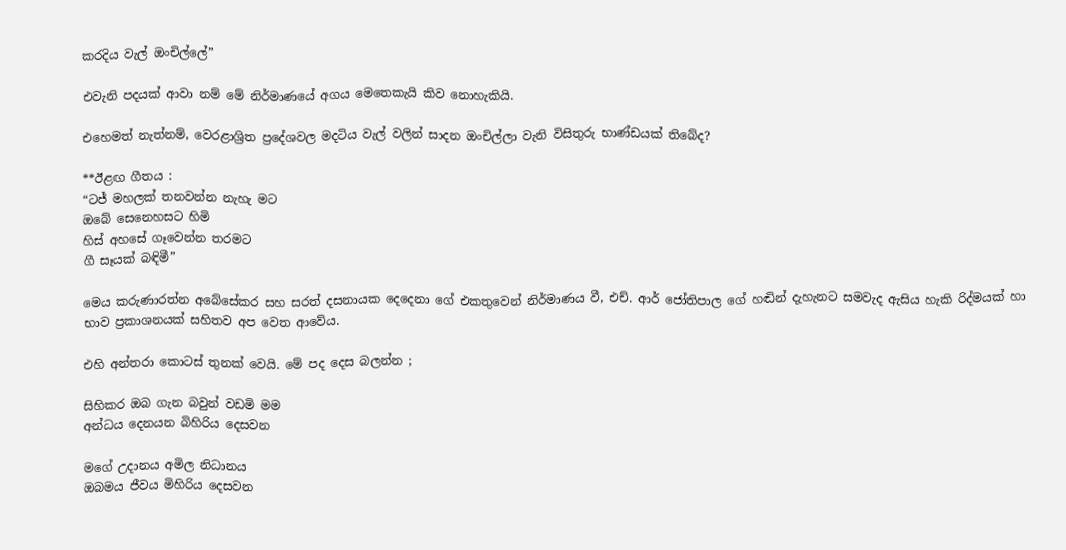කරදිය වැල් ඔංචිල්ලේ”

එවැනි පදයක් ආවා නම් මේ නිර්මාණයේ අගය මෙතෙකැයි කිව නොහැකියි.

එහෙමත් නැත්නම්, වෙරළාශ්‍රිත ප්‍රදේශවල මදටිය වැල් වලින් සාදන ඔංචිල්ලා වැනි විසිතුරු භාණ්ඩයක් තිබේද?

**ඊළඟ ගීතය :
“ටජ් මහලක් තනවන්න නැහැ මට
ඔබේ සෙනෙහසට හිමි
හිස් අහසේ ගෑවෙන්න තරමට
ගී සෑයක් බඳිමී”

මෙය කරුණාරත්න අබේසේකර සහ සරත් දසනායක දෙදෙනා ගේ එකතුවෙන් නිර්මාණය වී, එච්. ආර් ජෝතිපාල ගේ හඬින් දැහැනට සමවැද ඇසිය හැකි රිද්මයක් හා භාව ප්‍රකාශනයක් සහිතව අප වෙත ආවේය.

එහි අන්තරා කොටස් තුනක් වෙයි. මේ පද දෙස බලන්න ;

සිහිකර ඔබ ගැන බවුන් වඩමි මම
අන්ධය දෙනයන බිහිරිය දෙසවන

මගේ උදානය අමිල නිධානය
ඔබමය ජීවය මිහිරිය දෙසවන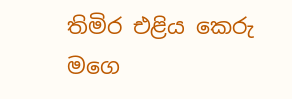තිමිර එළිය කෙරු මගෙ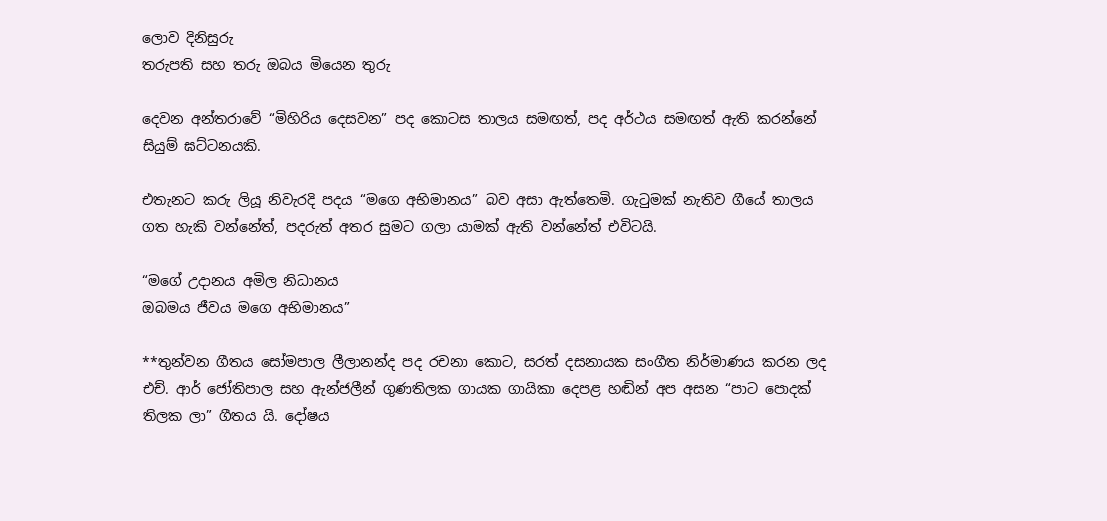ලොව දිනිසුරු
තරුපති සහ තරු ඔබය මියෙන තුරු

දෙවන අන්තරාවේ “මිහිරිය දෙසවන” පද කොටස තාලය සමඟත්, පද අර්ථය සමඟත් ඇති කරන්නේ සියුම් ඝට්ටනයකි.

එතැනට කරු ලියූ නිවැරදි පදය “මගෙ අභිමානය” බව අසා ඇත්තෙමි. ගැටුමක් නැතිව ගීයේ තාලය ගත හැකි වන්නේත්, පදරුත් අතර සුමට ගලා යාමක් ඇති වන්නේත් එවිටයි.

“මගේ උදානය අමිල නිධානය
ඔබමය ජීවය මගෙ අභිමානය”

**තුන්වන ගීතය සෝමපාල ලීලානන්ද පද රචනා කොට, සරත් දසනායක සංගීත නිර්මාණය කරන ලද එච්. ආර් ජෝතිපාල සහ ඇන්ජලීන් ගුණතිලක ගායක ගායිකා දෙපළ හඬින් අප අසන “පාට පොදක් තිලක ලා” ගීතය යි. දෝෂය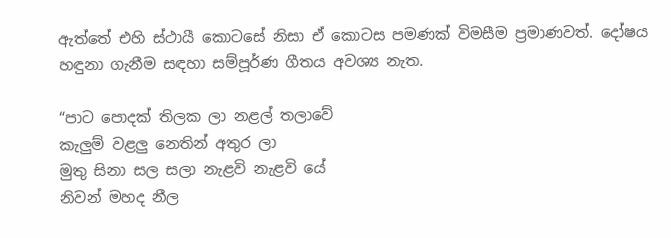ඇත්තේ එහි ස්ථායී කොටසේ නිසා ඒ කොටස පමණක් විමසීම ප්‍රමාණවත්. දෝෂය හඳුනා ගැනීම සඳහා සම්පූර්ණ ගීතය අවශ්‍ය නැත.

“පාට පොදක් තිලක ලා නළල් තලාවේ
කැලුම් වළලු නෙතින් අතුර ලා
මුතු සිනා සල සලා නැළවි නැළවි යේ
නිවන් මහද නීල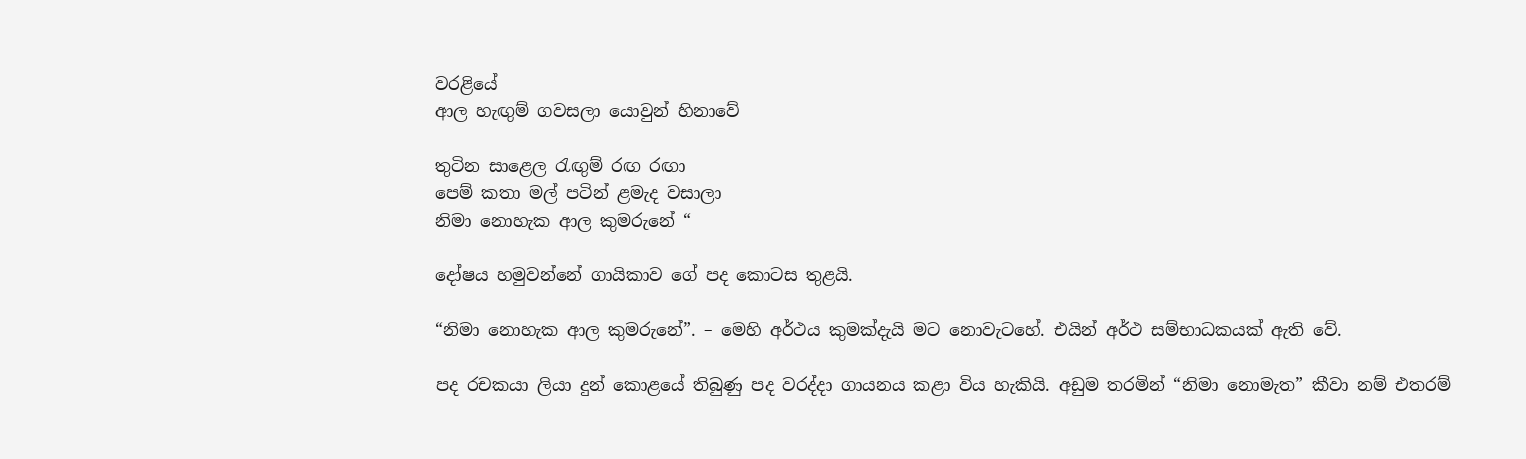වරළියේ
ආල හැඟුම් ගවසලා යොවුන් හිනාවේ

තුටින සාළෙල රැඟුම් රඟ රඟා
පෙම් කතා මල් පටින් ළමැද වසාලා
නිමා නොහැක ආල කුමරුනේ “

දෝෂය හමුවන්නේ ගායිකාව ගේ පද කොටස තුළයි.

“නිමා නොහැක ආල කුමරුනේ”. – මෙහි අර්ථය කුමක්දැයි මට නොවැටහේ. එයින් අර්ථ සම්භාධකයක් ඇති වේ.

පද රචකයා ලියා දුන් කොළයේ තිබුණු පද වරද්දා ගායනය කළා විය හැකියි. අඩුම තරමින් “නිමා නොමැත” කීවා නම් එතරම්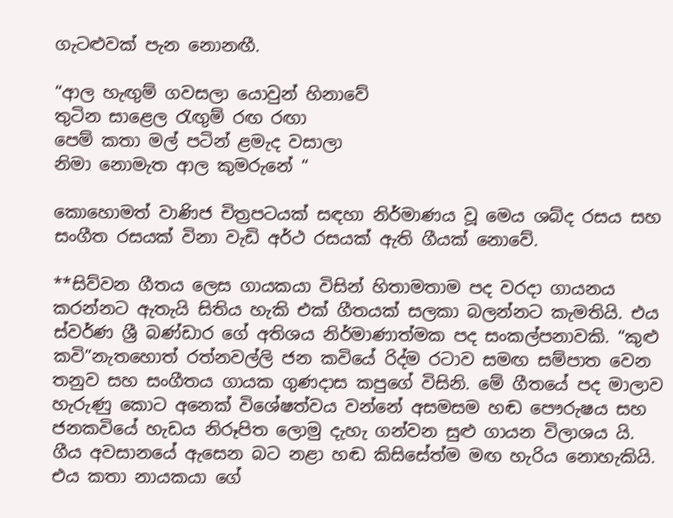ගැටළුවක් පැන නොනඟී.

“ආල හැඟුම් ගවසලා යොවුන් හිනාවේ
තුටින සාළෙල රැඟුම් රඟ රඟා
පෙම් කතා මල් පටින් ළමැද වසාලා
නිමා නොමැත ආල කුමරුනේ “

කොහොමත් වාණිජ චිත්‍රපටයක් සඳහා නිර්මාණය වූ මෙය ශබ්ද රසය සහ සංගීත රසයක් විනා වැඩි අර්ථ රසයක් ඇති ගීයක් නොවේ.

**සිව්වන ගීතය ලෙස ගායකයා විසින් හිතාමතාම පද වරදා ගායනය කරන්නට ඇතැයි සිතිය හැකි එක් ගීතයක් සලකා බලන්නට කැමතියි. එය ස්වර්ණ ශ්‍රී බණ්ඩාර ගේ අතිශය නිර්මාණාත්මක පද සංකල්පනාවකි. “කුළු කවි”නැතහොත් රත්නවල්ලි ජන කවියේ රිද්ම රටාව සමඟ සම්පාත වෙන තනුව සහ සංගීතය ගායක ගුණදාස කපුගේ විසිනි. මේ ගීතයේ පද මාලාව හැරුණු කොට අනෙක් විශේෂත්වය වන්නේ අසමසම හඬ පෞරුෂය සහ ජනකවියේ හැඩය නිරූපිත ලොමු දැහැ ගන්වන සුළු ගායන විලාශය යි. ගීය අවසානයේ ඇසෙන බට නළා හඬ කිසිසේත්ම මඟ හැරිය නොහැකියි. එය කතා නායකයා ගේ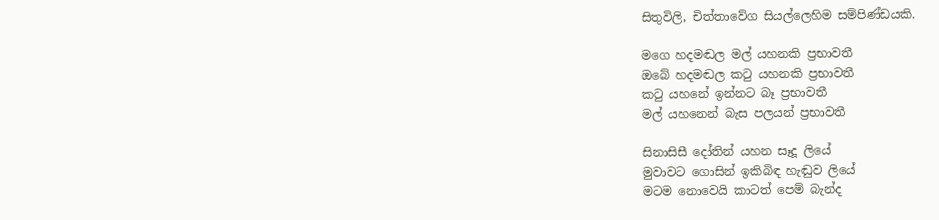සිතුවිලි, චිත්තාවේග සියල්ලෙහිම සම්පිණ්ඩයකි.

මගෙ හදමඬල මල් යහනකි ප්‍රභාවතී
ඔබේ හදමඬල කටු යහනකි ප්‍රභාවතී
කටු යහනේ ඉන්නට බෑ ප්‍රභාවතී
මල් යහනෙන් බැස පලයන් ප්‍රභාවතී

සිනාසිසී දෝතින් යහන සෑදූ ලියේ
මුවාවට ගොසින් ඉකිබිඳ හැඬුව ලියේ
මටම නොවෙයි කාටත් පෙම් බැන්ද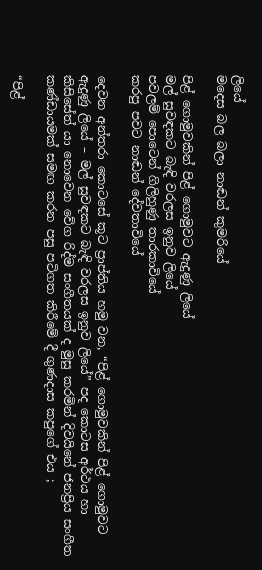ලියේ
මදෙස බල බලා නාඬන් කුමරියේ

පිළ් ගොමුවකින් පිළ් ගොමුවට ඇදුණු ලියේ
මල් සුවඳකට බැඳි වරලස ඉනුව ලියේ
පවලම් පොටෙන් ගිලිහුණු තාරකාවියේ
කරපු පවට නාඬන් දේවතාවියේ

දෙවන අන්තරා කොටසේ කූට ප්‍රාප්තිය හමු වන, “පිළ් ගොමුවකින් පිළ් ගොමුවට ඇදුණු ලියේ – මල් සුවඳකට බැඳි වරලස ඉනුව ලියේ” පද කොටස අර්ථය හා කිසිසේත් යා නොවෙන වේග රිද්ම සංගීතයක් ද මුසු කරමින් දිවයිනේ ජනප්‍රිය සංගීත කණ්ඩායමක් සමඟ කරන පසු පටිගත කිරීමේ දී ගුණදාස කපුගේ එය ;

“පිළ්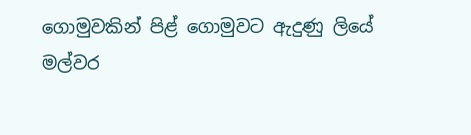ගොමුවකින් පිළ් ගොමුවට ඇදුණු ලියේ
මල්වර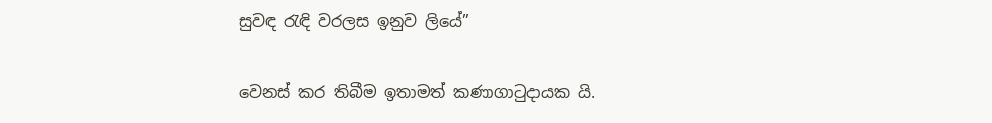සුවඳ රැඳි වරලස ඉනුව ලියේ”

වෙනස් කර තිබීම ඉතාමත් කණාගාටුදායක යි.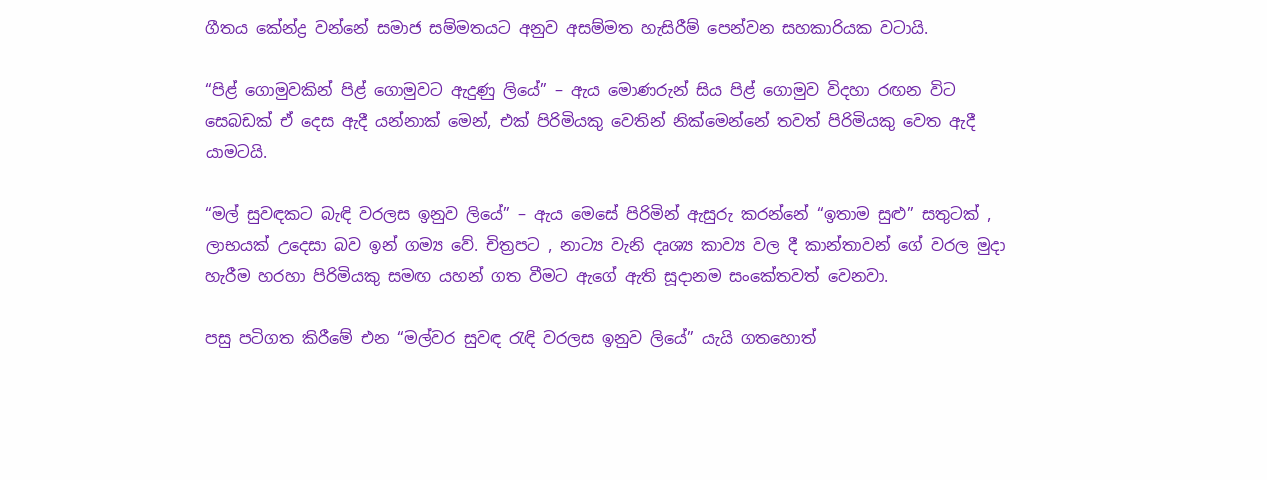ගීතය කේන්ද්‍ර වන්නේ සමාජ සම්මතයට අනුව අසම්මත හැසිරීම් පෙන්වන සහකාරියක වටායි.

“පිළ් ගොමුවකින් පිළ් ගොමුවට ඇදුණු ලියේ” – ඇය මොණරුන් සිය පිළ් ගොමුව විදහා රඟන විට සෙබඩක් ඒ දෙස ඇදී යන්නාක් මෙන්, එක් පිරිමියකු වෙතින් නික්මෙන්නේ තවත් පිරිමියකු වෙත ඇදී යාමටයි.

“මල් සුවඳකට බැඳි වරලස ඉනුව ලියේ” – ඇය මෙසේ පිරිමින් ඇසුරු කරන්නේ “ඉතාම සුළු” සතුටක් , ලාභයක් උදෙසා බව ඉන් ගම්‍ය වේ. චිත්‍රපට , නාට්‍ය වැනි දෘශ්‍ය කාව්‍ය වල දී කාන්තාවන් ගේ වරල මුදා හැරීම හරහා පිරිමියකු සමඟ යහන් ගත වීමට ඇගේ ඇති සූදානම සංකේතවත් වෙනවා.

පසු පටිගත කිරීමේ එන “මල්වර සුවඳ රැඳි වරලස ඉනුව ලියේ” යැයි ගතහොත්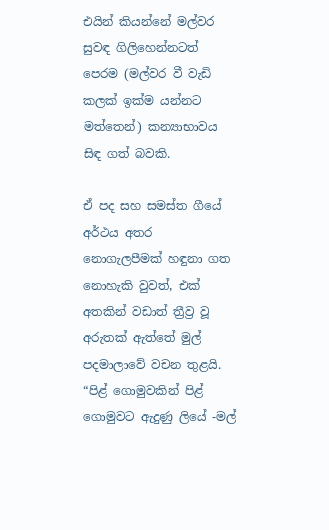එයින් කියන්නේ මල්වර සුවඳ ගිලිහෙන්නටත් පෙරම (මල්වර වී වැඩි කලක් ඉක්ම යන්නට මත්තෙන්) කන්‍යාභාවය සිඳ ගත් බවකි.

ඒ පද සහ සමස්ත ගීයේ අර්ථය අතර නොගැලපීමක් හඳුනා ගත නොහැකි වුවත්, එක් අතකින් වඩාත් ත්‍රීව්‍ර වූ අරුතක් ඇත්තේ මුල් පදමාලාවේ වචන තුළයි. “පිළ් ගොමුවකින් පිළ් ගොමුවට ඇදුණු ලියේ -මල්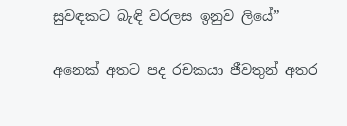සුවඳකට බැඳි වරලස ඉනුව ලියේ”

අනෙක් අතට පද රචකයා ජීවතුන් අතර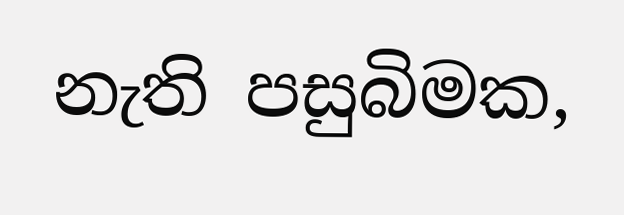නැති පසුබිමක,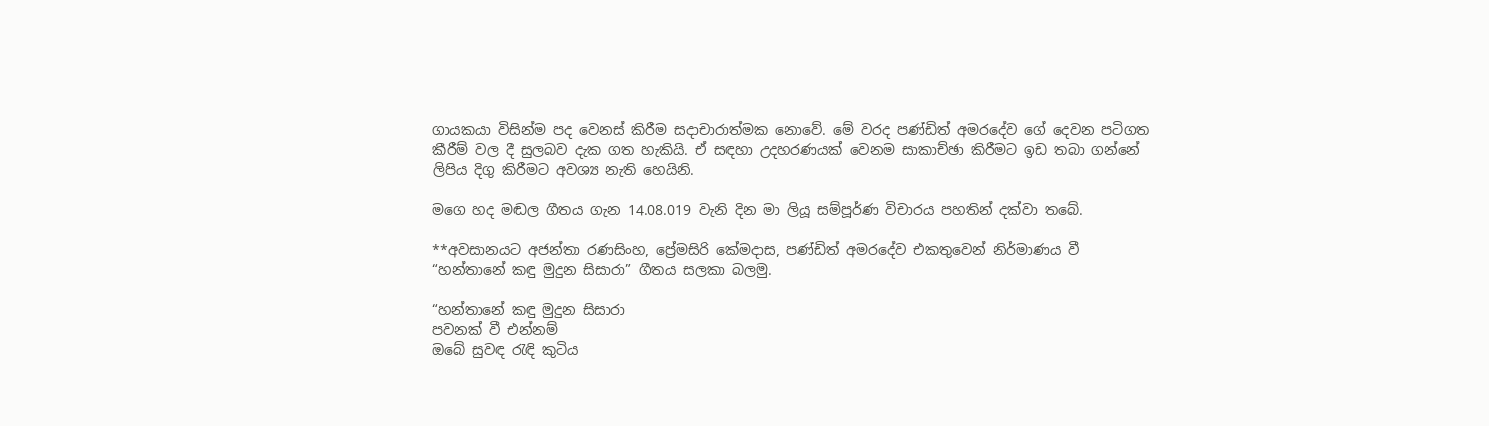ගායකයා විසින්ම පද වෙනස් කිරීම සදාචාරාත්මක නොවේ. මේ වරද පණ්ඩිත් අමරදේව ගේ දෙවන පටිගත කීරීම් වල දී සුලබව දැක ගත හැකියි. ඒ සඳහා උදහරණයක් වෙනම සාකාච්ඡා කිරීමට ඉඩ තබා ගන්නේ ලිපිය දිගු කිරීමට අවශ්‍ය නැති හෙයිනි.

මගෙ හද මඬල ගීතය ගැන 14.08.019 වැනි දින මා ලියූ සම්පූර්ණ විචාරය පහතින් දක්වා තබේ.

**අවසානයට අජන්තා රණසිංහ, ප්‍රේමසිරි කේමදාස, පණ්ඩිත් අමරදේව එකතුවෙන් නිර්මාණය වී “හන්තානේ කඳු මුදුන සිසාරා” ගීතය සලකා බලමු.

“හන්තානේ කඳු මුදුන සිසාරා
පවනක් වී එන්නම්
ඔබේ සුවඳ රැඳි කුටිය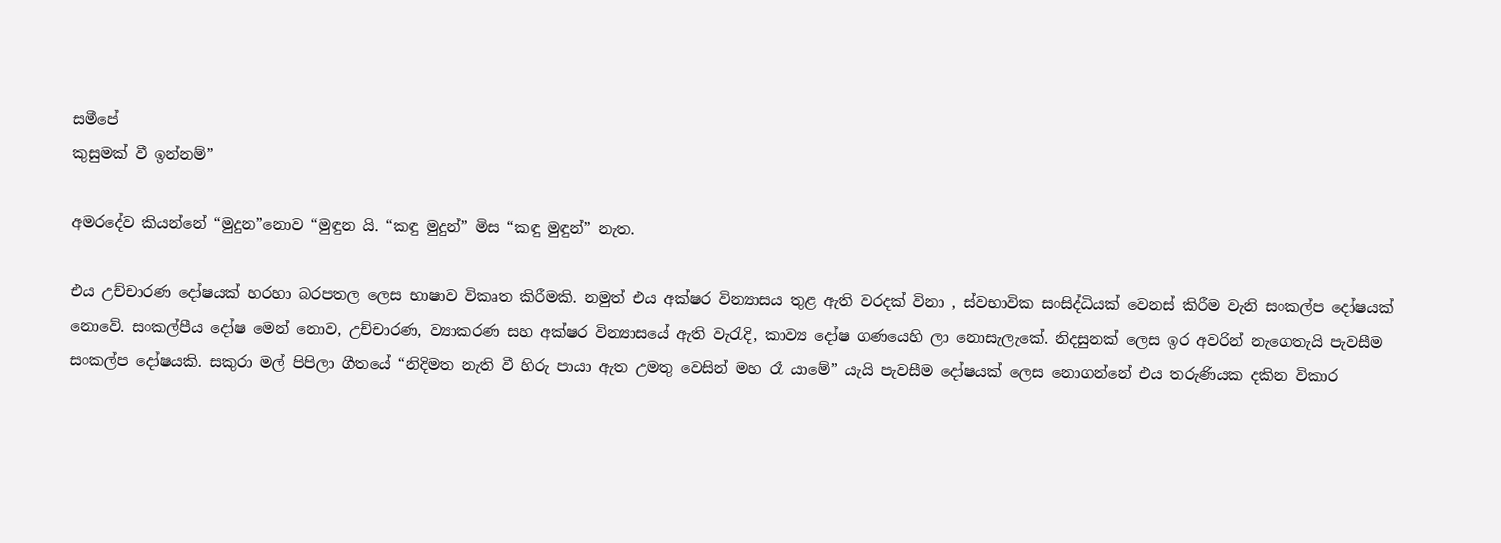සමීපේ
කුසුමක් වී ඉන්නම්”

අමරදේව කියන්නේ “මුදුන”නොව “මුඳුන යි. “කඳු මුදුන්” මිස “කඳු මුඳුන්” නැත.

එය උච්චාරණ දෝෂයක් හරහා බරපතල ලෙස භාෂාව විකෘත කිරීමකි. නමුත් එය අක්ෂර වින්‍යාසය තුළ ඇති වරදක් විනා , ස්වභාවික සංසිද්ධියක් වෙනස් කිරීම වැනි සංකල්ප දෝෂයක් නොවේ. සංකල්පීය දෝෂ මෙන් නොව, උච්චාරණ, ව්‍යාකරණ සහ අක්ෂර වින්‍යාසයේ ඇති වැරැදි, කාව්‍ය දෝෂ ගණයෙහි ලා නොසැලැකේ. නිදසුනක් ලෙස ඉර අවරින් නැගෙතැයි පැවසීම සංකල්ප දෝෂයකි. සකුරා මල් පිපිලා ගීතයේ “නිදිමත නැති වී හිරු පායා ඇත උමතු වෙසින් මහ රෑ යාමේ” යැයි පැවසීම දෝෂයක් ලෙස නොගන්නේ එය තරුණියක දකින විකාර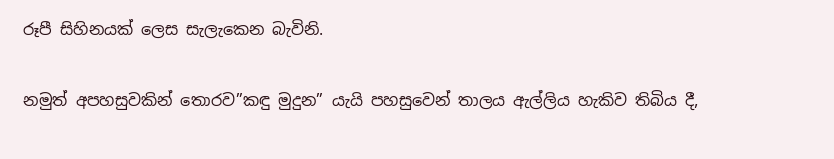රූපී සිහිනයක් ලෙස සැලැකෙන බැවිනි.

නමුත් අපහසුවකින් තොරව”කඳු මුදුන” යැයි පහසුවෙන් තාලය ඇල්ලිය හැකිව තිබිය දී,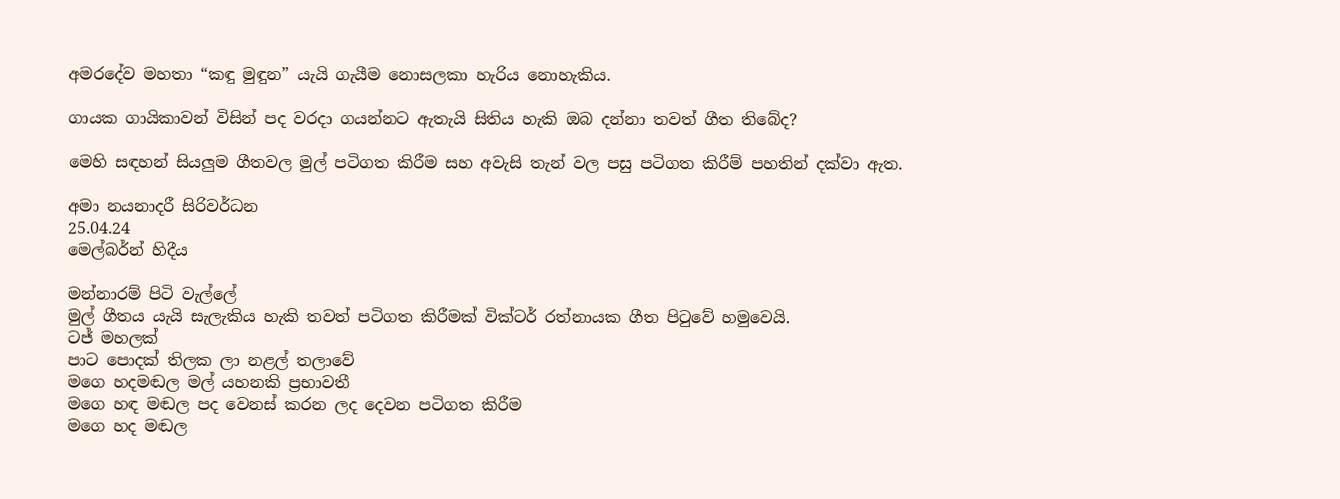අමරදේව මහතා “කඳු මුඳුන” යැයි ගැයීම නොසලකා හැරිය නොහැකිය.

ගායක ගායිකාවන් විසින් පද වරදා ගයන්නට ඇතැයි සිතිය හැකි ඔබ දන්නා තවත් ගීත තිබේද?

මෙහි සඳහන් සියලුම ගීතවල මුල් පටිගත කිරීම සහ අවැසි තැන් වල පසු පටිගත කිරීම් පහතින් දක්වා ඇත.

අමා නයනාදරී සිරිවර්ධන
25.04.24
මෙල්බර්න් හිදීය

මන්නාරම් පිටි වැල්ලේ
මුල් ගීතය යැයි සැලැකිය හැකි තවත් පටිගත කිරීමක් වික්ටර් රත්නායක ගීත පිටුවේ හමුවෙයි.
ටජ් මහලක්
පාට පොදක් තිලක ලා නළල් තලාවේ
මගෙ හදමඬල මල් යහනකි ප්‍රභාවතී
මගෙ හඳ මඬල පද වෙනස් කරන ලද දෙවන පටිගත කිරීම
මගෙ හද මඬල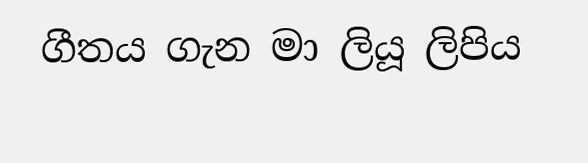ගීතය ගැන මා ලියූ ලිපිය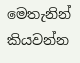මෙතැනින් කියවන්න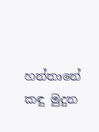හන්තානේ කඳු මුදුන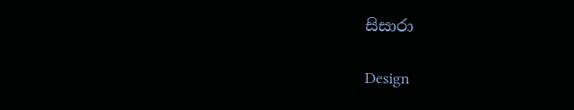සිසාරා

Design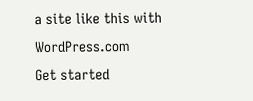a site like this with WordPress.com
Get started